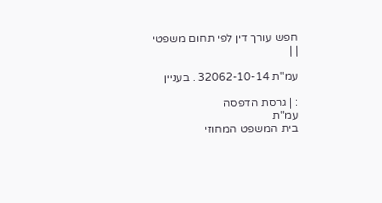חפש עורך דין לפי תחום משפטי
| |

עמ"ת 32062-10-14 . בעניין

: | גרסת הדפסה
עמ"ת
בית המשפט המחוזי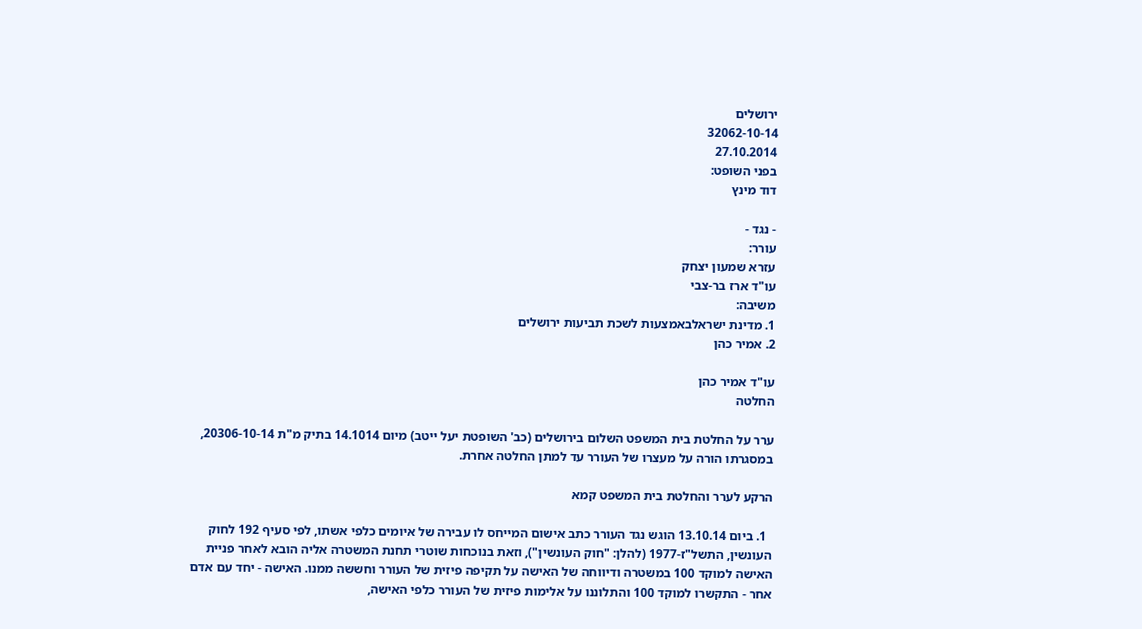ירושלים
32062-10-14
27.10.2014
בפני השופט:
דוד מינץ

- נגד -
עורר:
עזרא שמעון יצחק
עו"ד ארז בר-צבי
משיבה:
1. מדינת ישראלבאמצעות לשכת תביעות ירושלים
2. אמיר כהן

עו"ד אמיר כהן
החלטה

ערר על החלטת בית המשפט השלום בירושלים (כב' השופטת יעל ייטב) מיום 14.1014 בתיק מ"ת 20306-10-14, במסגרתו הורה על מעצרו של העורר עד למתן החלטה אחרת.

הרקע לערר והחלטת בית המשפט קמא

  1. ביום 13.10.14 הוגש נגד העורר כתב אישום המייחס לו עבירה של איומים כלפי אשתו, לפי סעיף 192 לחוק העונשין, התשל"ז-1977 (להלן: "חוק העונשין"), וזאת בנוכחות שוטרי תחנת המשטרה אליה הובא לאחר פניית האישה למוקד 100 במשטרה ודיווחה של האישה על תקיפה פיזית של העורר וחששה ממנו. האישה - יחד עם אדם אחר - התקשרו למוקד 100 והתלוננו על אלימות פיזית של העורר כלפי האישה,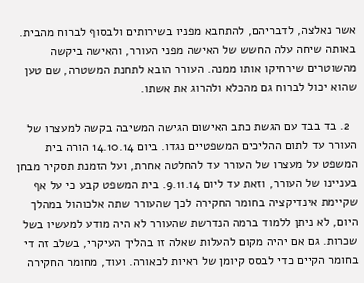אשר נאלצה, לדבריהם, להתחבא מפניו בשירותים ולבסוף לברוח מהבית. באותה שיחה עלה החשש של האישה מפני העורר, והאישה ביקשה מהשוטרים שירחיקו אותו ממנה. העורר הובא לתחנת המשטרה, שם טען שהוא יכול לברוח גם מהכלא ולהרוג את אשתו.

  2. בד בבד עם הגשת כתב האישום הגישה המשיבה בקשה למעצרו של העורר עד לתום ההליכים המשפטיים נגדו. ביום 14.10.14 הורה בית המשפט על מעצרו של העורר עד להחלטה אחרת, ועל הזמנת תסקיר מבחן בעניינו של העורר, וזאת עד ליום 9.11.14. בית המשפט קבע כי על אף שקיימת אינדיקציה בחומר החקירה לכך שהעורר שתה אלכוהול במהלך היום, לא ניתן ללמוד ברמה הנדרשת שהעורר לא היה מודע למעשיו בשל שכרות. גם אם יהיה מקום להעלות שאלה זו בהליך העיקרי, בשלב זה די בחומר הקיים כדי לבסס קיומן של ראיות לכאורה. ועוד, מחומר החקירה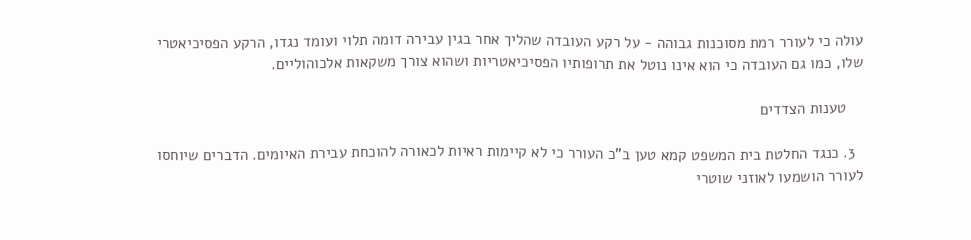עולה כי לעורר רמת מסוכנות גבוהה - על רקע העובדה שהליך אחר בגין עבירה דומה תלוי ועומד נגדו, הרקע הפסיכיאטרי שלו, כמו גם העובדה כי הוא אינו נוטל את תרופותיו הפסיכיאטריות ושהוא צורך משקאות אלכוהוליים.

    טענות הצדדים

  3. כנגד החלטת בית המשפט קמא טען ב"כ העורר כי לא קיימות ראיות לכאורה להוכחת עבירת האיומים. הדברים שיוחסו לעורר הושמעו לאוזני שוטרי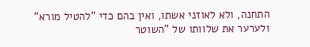התחנה, ולא לאוזני אשתו, ואין בהם כדי "להטיל מורא" ולערער את שלוותו של "השוטר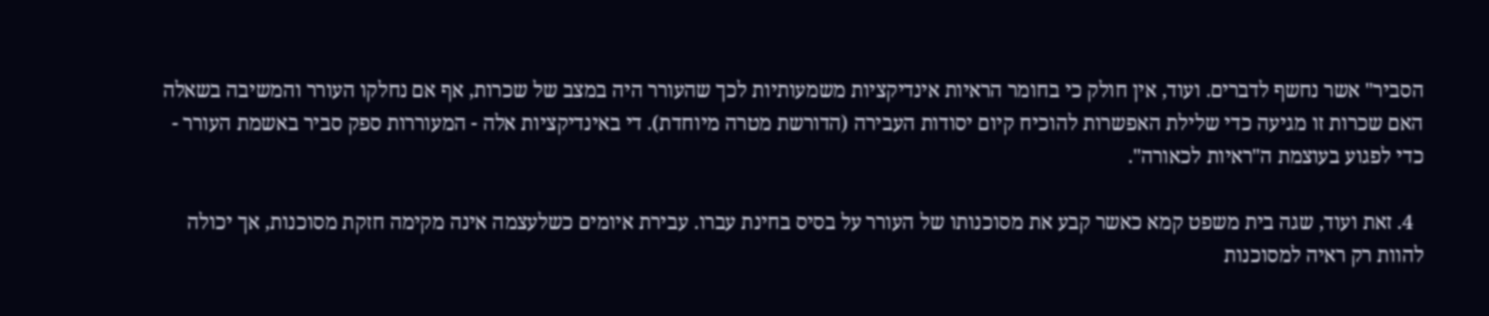הסביר" אשר נחשף לדברים. ועוד, אין חולק כי בחומר הראיות אינדיקציות משמעותיות לכך שהעורר היה במצב של שכרות, אף אם נחלקו העורר והמשיבה בשאלה האם שכרות זו מגיעה כדי שלילת האפשרות להוכיח קיום יסודות העבירה (הדורשת מטרה מיוחדת). די באינדיקציות אלה - המעוררות ספק סביר באשמת העורר - כדי לפגוע בעוצמת ה"ראיות לכאורה".

  4. זאת ועוד, שגה בית משפט קמא כאשר קבע את מסוכנותו של העורר על בסיס בחינת עברו. עבירת איומים כשלעצמה אינה מקימה חזקת מסוכנות, אך יכולה להוות רק ראיה למסוכנות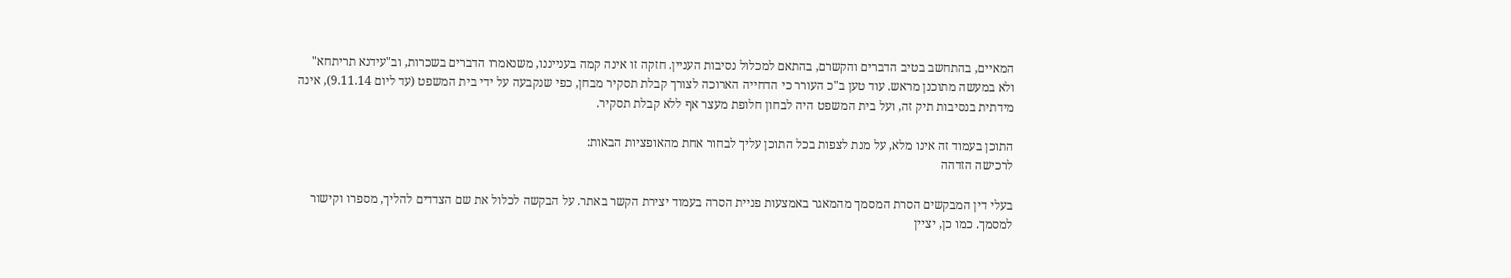המאיים, בהתחשב בטיב הדברים והקשרם, בהתאם למכלול נסיבות העניין. חזקה זו אינה קמה בענייננו, משנאמרו הדברים בשכרות, וב"עידנא תריתחא" ולא במעשה מתוכנן מראש. עוד טען ב"כ העורר כי הדחייה הארוכה לצורך קבלת תסקיר מבחן, כפי שנקבעה על ידי בית המשפט (עד ליום 9.11.14), אינה מידתית בנסיבות תיק זה, ועל בית המשפט היה לבחון חלופת מעצר אף ללא קבלת תסקיר.

התוכן בעמוד זה אינו מלא, על מנת לצפות בכל התוכן עליך לבחור אחת מהאופציות הבאות:
לרכישה הזדהה

בעלי דין המבקשים הסרת המסמך מהמאגר באמצעות פניית הסרה בעמוד יצירת הקשר באתר. על הבקשה לכלול את שם הצדדים להליך, מספרו וקישור למסמך. כמו כן, יציין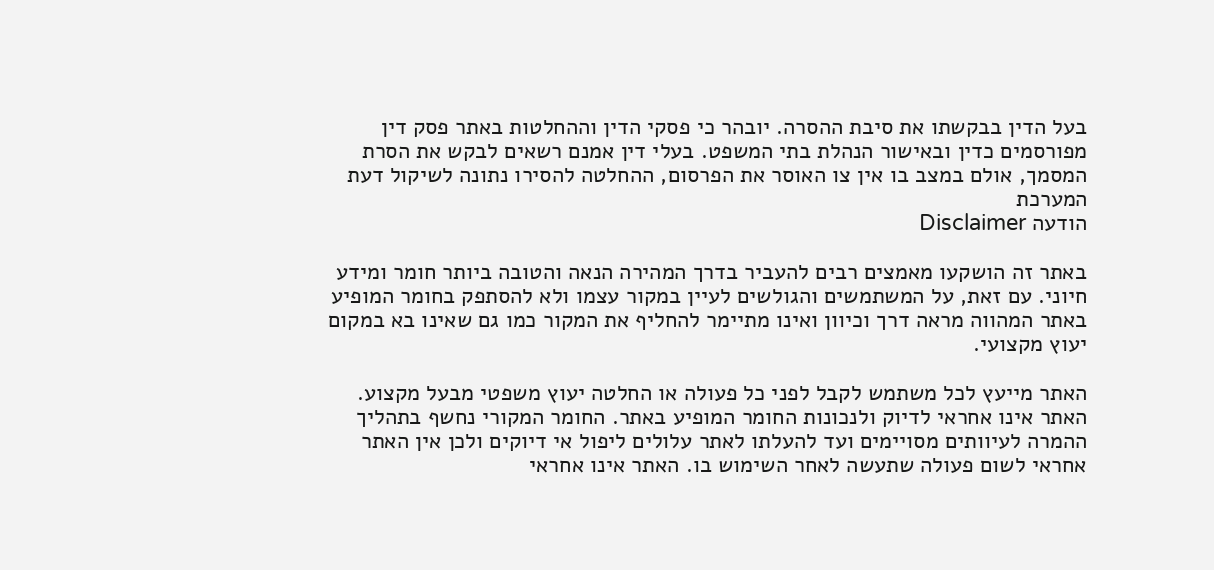בעל הדין בבקשתו את סיבת ההסרה. יובהר כי פסקי הדין וההחלטות באתר פסק דין מפורסמים כדין ובאישור הנהלת בתי המשפט. בעלי דין אמנם רשאים לבקש את הסרת המסמך, אולם במצב בו אין צו האוסר את הפרסום, ההחלטה להסירו נתונה לשיקול דעת המערכת
הודעה Disclaimer

באתר זה הושקעו מאמצים רבים להעביר בדרך המהירה הנאה והטובה ביותר חומר ומידע חיוני. עם זאת, על המשתמשים והגולשים לעיין במקור עצמו ולא להסתפק בחומר המופיע באתר המהווה מראה דרך וכיוון ואינו מתיימר להחליף את המקור כמו גם שאינו בא במקום יעוץ מקצועי.

האתר מייעץ לכל משתמש לקבל לפני כל פעולה או החלטה יעוץ משפטי מבעל מקצוע. האתר אינו אחראי לדיוק ולנכונות החומר המופיע באתר. החומר המקורי נחשף בתהליך ההמרה לעיוותים מסויימים ועד להעלתו לאתר עלולים ליפול אי דיוקים ולכן אין האתר אחראי לשום פעולה שתעשה לאחר השימוש בו. האתר אינו אחראי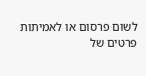לשום פרסום או לאמיתות פרטים של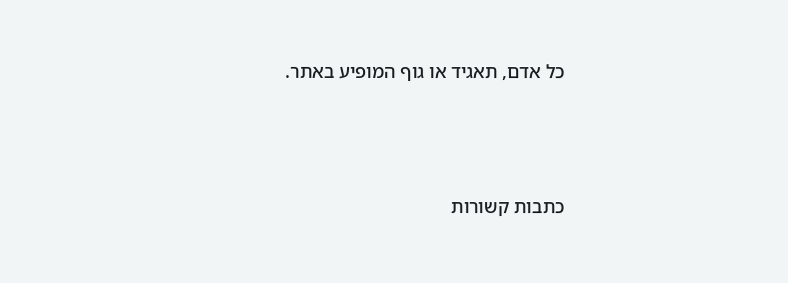כל אדם, תאגיד או גוף המופיע באתר.




כתבות קשורות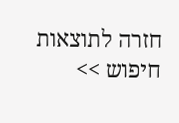חזרה לתוצאות חיפוש >>